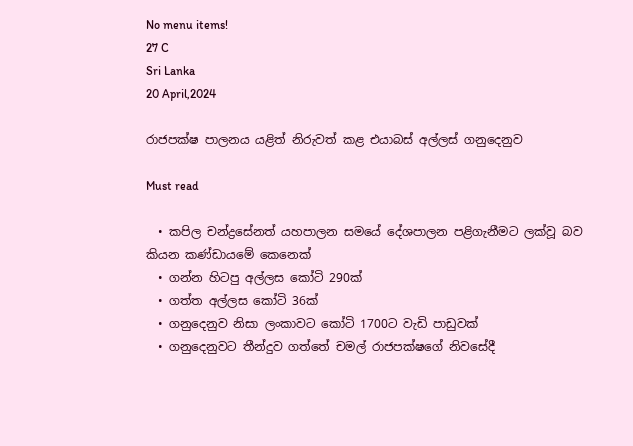No menu items!
27 C
Sri Lanka
20 April,2024

රාජපක්ෂ පාලනය යළිත් නිරුවත් කළ එයාබස් අල්ලස් ගනුදෙනුව

Must read

  • කපිල චන්ද්‍රසේනත් යහපාලන සමයේ දේශපාලන පළිගැනීමට ලක්වූ බව කියන කණ්ඩායමේ කෙනෙක්
  • ගන්න හිටපු අල්ලස කෝටි 290ක්
  • ගත්ත අල්ලස කෝටි 36ක්
  • ගනුදෙනුව නිසා ලංකාවට කෝටි 1700ට වැඩි පාඩුවක්
  • ගනුදෙනුවට තීන්දුව ගත්තේ චමල් රාජපක්ෂගේ නිවසේදී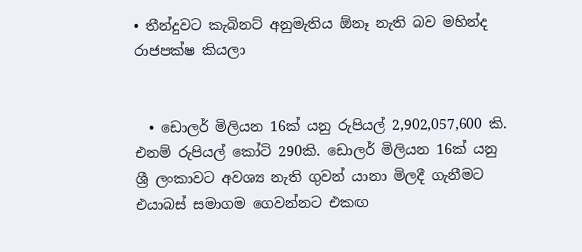• තීන්දුවට කැබිනට් අනුමැතිය ඕනෑ නැති බව මහින්ද රාජපක්ෂ කියලා


  • ඩොලර් මිලියන 16ක් යනු රුපියල් 2,902,057,600 කි. එනම් රුපියල් කෝටි 290කි. ඩොලර් මිලියන 16ක් යනු ශ්‍රී ලංකාවට අවශ්‍ය නැති ගුවන් යානා මිලදී ගැනීමට එයාබස් සමාගම ගෙවන්නට එකඟ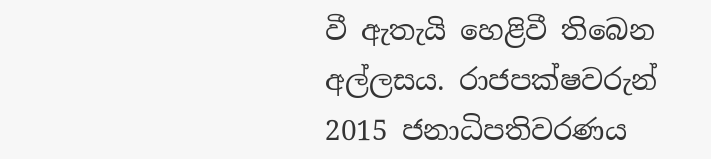වී ඇතැයි හෙළිවී තිබෙන අල්ලසය. රාජපක්ෂවරුන් 2015 ජනාධිපතිවරණය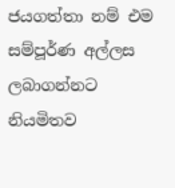ජයගත්තා නම් එම සම්පූර්ණ අල්ලස ලබාගන්නට නියමිතව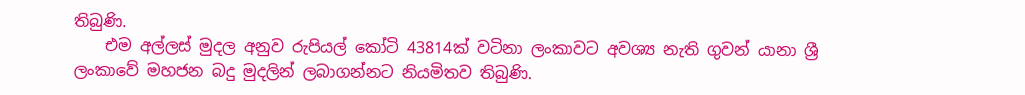තිබුණි.
    එම අල්ලස් මුදල අනුව රුපියල් කෝටි 43814ක් වටිනා ලංකාවට අවශ්‍ය නැති ගුවන් යානා ශ්‍රී ලංකාවේ මහජන බදු මුදලින් ලබාගන්නට නියමිතව තිබුණි.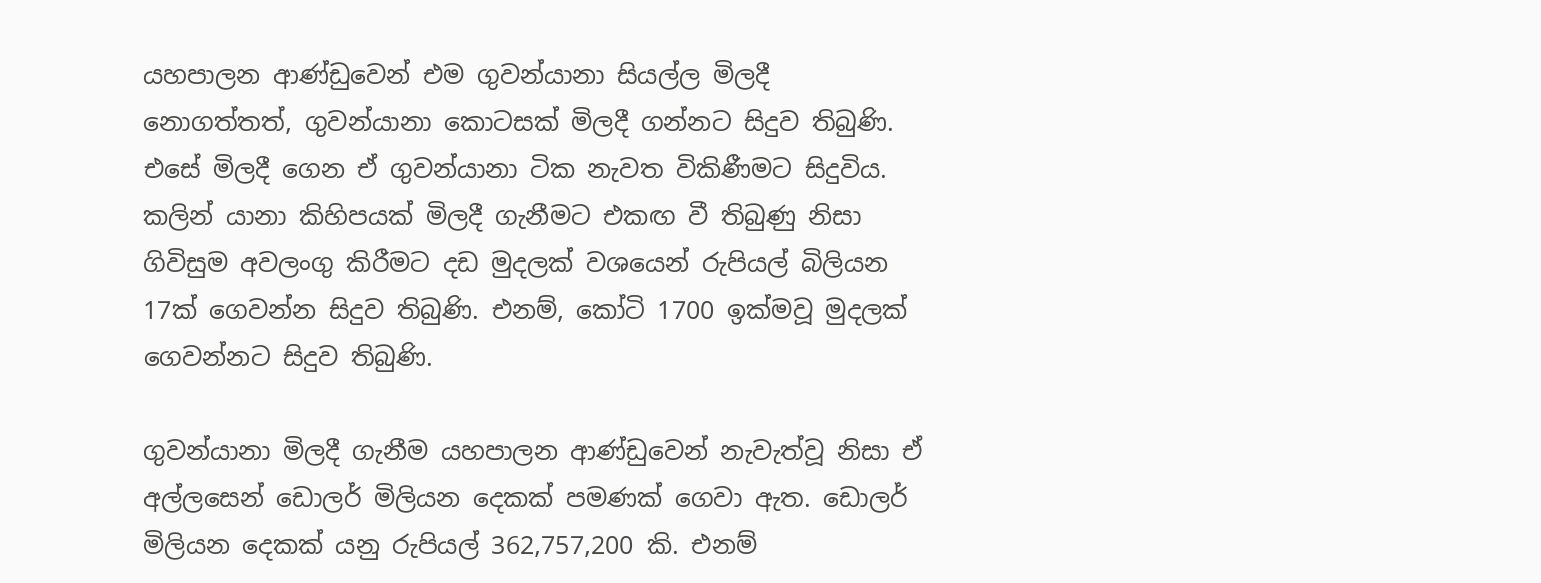යහපාලන ආණ්ඩුවෙන් එම ගුවන්යානා සියල්ල මිලදී නොගත්තත්, ගුවන්යානා කොටසක් මිලදී ගන්නට සිදුව තිබුණි. එසේ මිලදී ගෙන ඒ ගුවන්යානා ටික නැවත විකිණීමට සිදුවිය. කලින් යානා කිහිපයක් මිලදී ගැනීමට එකඟ වී තිබුණු නිසා ගිවිසුම අවලංගු කිරීමට දඩ මුදලක් වශයෙන් රුපියල් බිලියන 17ක් ගෙවන්න සිදුව තිබුණි. එනම්, කෝටි 1700 ඉක්මවූ මුදලක් ගෙවන්නට සිදුව තිබුණි.

ගුවන්යානා මිලදී ගැනීම යහපාලන ආණ්ඩුවෙන් නැවැත්වූ නිසා ඒ අල්ලසෙන් ඩොලර් මිලියන දෙකක් පමණක් ගෙවා ඇත. ඩොලර් මිලියන දෙකක් යනු රුපියල් 362,757,200 කි. එනම්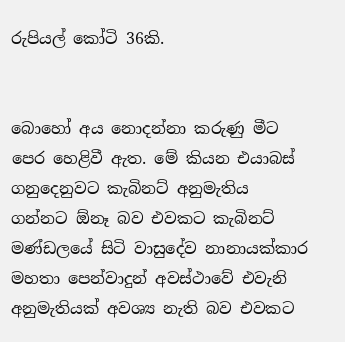රුපියල් කෝටි 36කි.


බොහෝ අය නොදන්නා කරුණු මීට පෙර හෙළිවී ඇත. මේ කියන එයාබස් ගනුදෙනුවට කැබිනට් අනුමැතිය ගන්නට ඕනෑ බව එවකට කැබිනට් මණ්ඩලයේ සිටි වාසුදේව නානායක්කාර මහතා පෙන්වාදුන් අවස්ථාවේ එවැනි අනුමැතියක් අවශ්‍ය නැති බව එවකට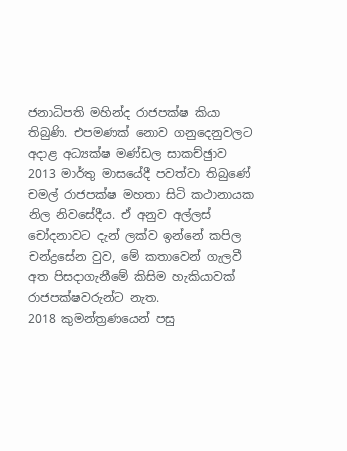ජනාධිපති මහින්ද රාජපක්ෂ කියා තිබුණි. එපමණක් නොව ගනුදෙනුවලට අදාළ අධ්‍යක්ෂ මණ්ඩල සාකච්ඡුාව 2013 මාර්තු මාසයේදී පවත්වා තිබුණේ චමල් රාජපක්ෂ මහතා සිටි කථානායක නිල නිවසේදීය. ඒ අනුව අල්ලස් චෝදනාවට දැන් ලක්ව ඉන්නේ කපිල චන්ද්‍රසේන වුව, මේ කතාවෙන් ගැලවී අත පිසදාගැනීමේ කිසිම හැකියාවක් රාජපක්ෂවරුන්ට නැත.
2018 කුමන්ත්‍රණයෙන් පසු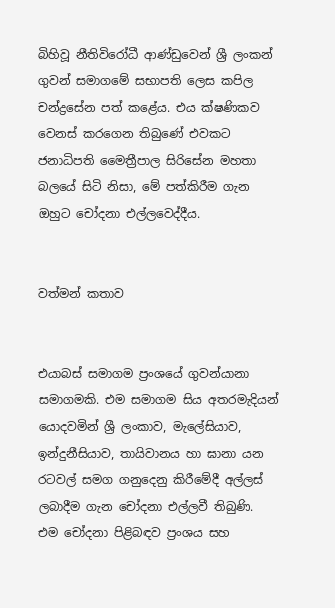බිහිවූ නීතිවිරෝධී ආණ්ඩුවෙන් ශ්‍රී ලංකන් ගුවන් සමාගමේ සභාපති ලෙස කපිල චන්ද්‍රසේන පත් කළේය. එය ක්ෂණිකව වෙනස් කරගෙන තිබුණේ එවකට ජනාධිපති මෛත්‍රීපාල සිරිසේන මහතා බලයේ සිටි නිසා, මේ පත්කිරීම ගැන ඔහුට චෝදනා එල්ලවෙද්දීය.


වත්මන් කතාව


එයාබස් සමාගම ප්‍රංශයේ ගුවන්යානා සමාගමකි. එම සමාගම සිය අතරමැදියන් යොදවමින් ශ්‍රී ලංකාව, මැලේසියාව, ඉන්දුනීසියාව, තායිවානය හා ඝානා යන රටවල් සමග ගනුදෙනු කිරීමේදී අල්ලස් ලබාදීම ගැන චෝදනා එල්ලවී තිබුණි. එම චෝදනා පිළිබඳව ප්‍රංශය සහ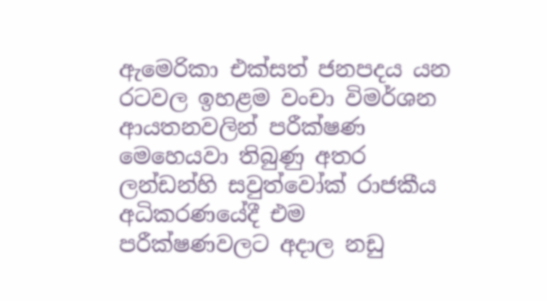ඇමෙරිකා එක්සත් ජනපදය යන රටවල ඉහළම වංචා විමර්ශන ආයතනවලින් පරීක්ෂණ මෙහෙයවා තිබුණු අතර ලන්ඩන්හි සවුත්වෝක් රාජකීය අධිකරණයේදී එම පරීක්ෂණවලට අදාල නඩු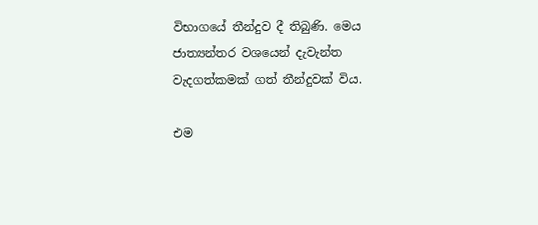විභාගයේ තීන්දුව දී තිබුණි. මෙය ජාත්‍යන්තර වශයෙන් දැවැන්ත වැදගත්කමක් ගත් තීන්දුවක් විය.

එම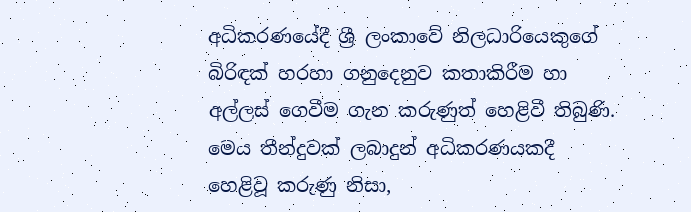අධිකරණයේදී ශ්‍රී ලංකාවේ නිලධාරියෙකුගේ බිරිඳක් හරහා ගනුදෙනුව කතාකිරීම හා අල්ලස් ගෙවීම ගැන කරුණුත් හෙළිවී තිබුණි. මෙය තීන්දුවක් ලබාදුන් අධිකරණයකදී හෙළිවූ කරුණු නිසා,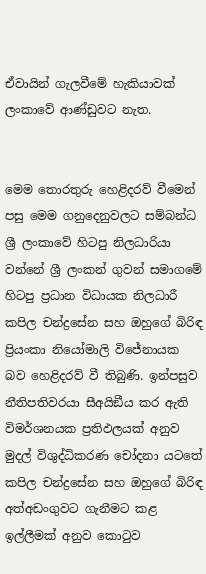ඒවායින් ගැලවීමේ හැකියාවක් ලංකාවේ ආණ්ඩුවට නැත.


මෙම තොරතුරු හෙළිදරව් වීමෙන් පසු මෙම ගනුදෙනුවලට සම්බන්ධ ශ්‍රී ලංකාවේ හිටපු නිලධාරියා වන්නේ ශ්‍රී ලංකන් ගුවන් සමාගමේ හිටපු ප්‍රධාන විධායක නිලධාරී කපිල චන්ද්‍රසේන සහ ඔහුගේ බිරිඳ ප්‍රියංකා නියෝමාලි විජේනායක බව හෙළිදරව් වී තිබුණි. ඉන්පසුව නීතිපතිවරයා සීඅයිඞීය කර ඇති විමර්ශනයක ප්‍රතිඵලයක් අනුව මුදල් විශුද්ධිකරණ චෝදනා යටතේ කපිල චන්ද්‍රසේන සහ ඔහුගේ බිරිඳ අත්අඩංගුවට ගැනීමට කළ ඉල්ලීමක් අනුව කොටුව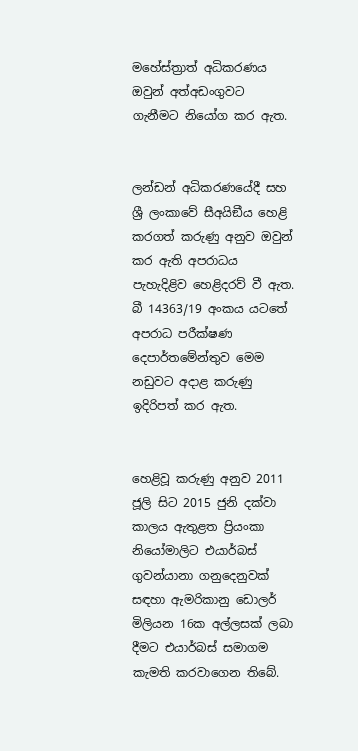මහේස්ත්‍රාත් අධිකරණය ඔවුන් අත්අඩංගුවට ගැනීමට නියෝග කර ඇත.


ලන්ඩන් අධිකරණයේදී සහ ශ්‍රී ලංකාවේ සීඅයිඞීය හෙළි කරගත් කරුණු අනුව ඔවුන් කර ඇති අපරාධය පැහැදිළිව හෙළිදරව් වී ඇත. බී 14363/19 අංකය යටතේ අපරාධ පරීක්ෂණ දෙපාර්තමේන්තුව මෙම නඩුවට අදාළ කරුණු ඉදිරිපත් කර ඇත.


හෙළිවූ කරුණු අනුව 2011 ජූලි සිට 2015 ජුනි දක්වා කාලය ඇතුළත ප්‍රියංකා නියෝමාලිට එයාර්බස් ගුවන්යානා ගනුදෙනුවක් සඳහා ඇමරිකානු ඩොලර් මිලියන 16ක අල්ලසක් ලබා දීමට එයාර්බස් සමාගම කැමති කරවාගෙන තිබේ.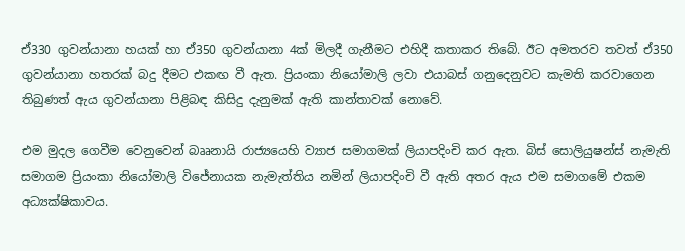ඒ330 ගුවන්යානා හයක් හා ඒ350 ගුවන්යානා 4ක් මිලදී ගැනීමට එහිදී කතාකර තිබේ. ඊට අමතරව තවත් ඒ350 ගුවන්යානා හතරක් බදු දීමට එකඟ වී ඇත. ප්‍රියංකා නියෝමාලි ලවා එයාබස් ගනුදෙනුවට කැමති කරවාගෙන තිබුණත් ඇය ගුවන්යානා පිළිබඳ කිසිදු දැනුමක් ඇති කාන්තාවක් නොවේ.

එම මුදල ගෙවීම වෙනුවෙන් බෲනායි රාජ්‍යයෙහි ව්‍යාජ සමාගමක් ලියාපදිංචි කර ඇත. බිස් සොලියුෂන්ස් නැමැති සමාගම ප්‍රියංකා නියෝමාලි විජේනායක නැමැත්තිය නමින් ලියාපදිංචි වී ඇති අතර ඇය එම සමාගමේ එකම අධ්‍යක්ෂිකාවය.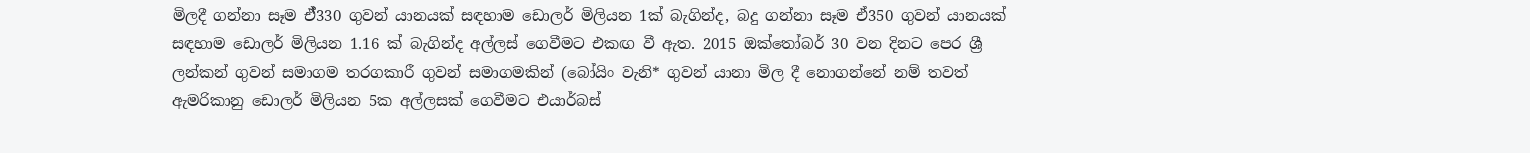මිලදී ගන්නා සෑම ඒ්330 ගුවන් යානයක් සඳහාම ඩොලර් මිලියන 1ක් බැගින්ද, බදු ගන්නා සෑම ඒ350 ගුවන් යානයක් සඳහාම ඩොලර් මිලියන 1.16 ක් බැගින්ද අල්ලස් ගෙවීමට එකඟ වී ඇත. 2015 ඔක්තෝබර් 30 වන දිනට පෙර ශ්‍රී ලන්කන් ගුවන් සමාගම තරගකාරී ගුවන් සමාගමකින් (බෝයිං වැනි* ගුවන් යානා මිල දී නොගන්නේ නම් තවත් ඇමරිකානු ඩොලර් මිලියන 5ක අල්ලසක් ගෙවීමට එයාර්බස්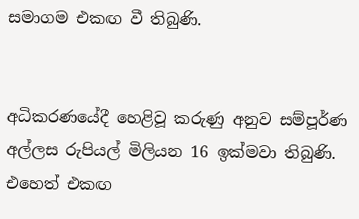සමාගම එකඟ වී තිබුණි.


අධිකරණයේදී හෙළිවූ කරුණු අනුව සම්පූර්ණ අල්ලස රුපියල් මිලියන 16 ඉක්මවා තිබුණි. එහෙත් එකඟ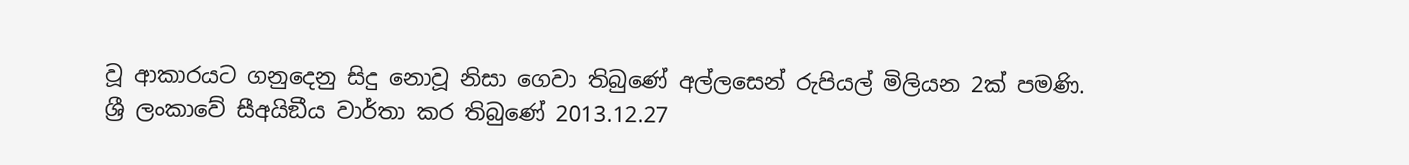වූ ආකාරයට ගනුදෙනු සිදු නොවූ නිසා ගෙවා තිබුණේ අල්ලසෙන් රුපියල් මිලියන 2ක් පමණි.
ශ්‍රී ලංකාවේ සීඅයිඞීය වාර්තා කර තිබුණේ 2013.12.27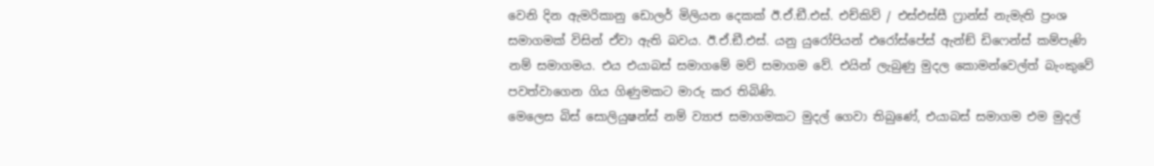වෙනි දින ඇමරිකානු ඩොලර් මිලියන දෙකක් ඊ.ඒ.ඞී.එස්. එච්කිව් / එස්එස්සී ෆ්‍රාන්ස් නැමැති ප්‍රංශ සමාගමක් විසින් ඒවා ඇති බවය. ඊ.ඒ.ඞී.එස්. යනු යුරෝපියන් එරෝස්පේස් ඇන්ඞ් ඩිෆෙන්ස් කම්පැණි නම් සමාගමය. එය එයාබස් සමාගමේ මව් සමාගම වේ. එයින් ලැබුණු මුදල කොමන්වෙල්ත් බැංකුවේ පවත්වාගෙන ගිය ගිණුමකට මාරු කර තිබිණි.
මෙලෙස බිස් සොලියුෂන්ස් නම් ව්‍යාජ සමාගමකට මුදල් ගෙවා තිබුණේ, එයාබස් සමාගම එම මුදල්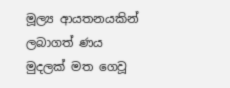මූල්‍ය ආයතනයකින් ලබාගත් ණය මුදලක් මත ගෙවූ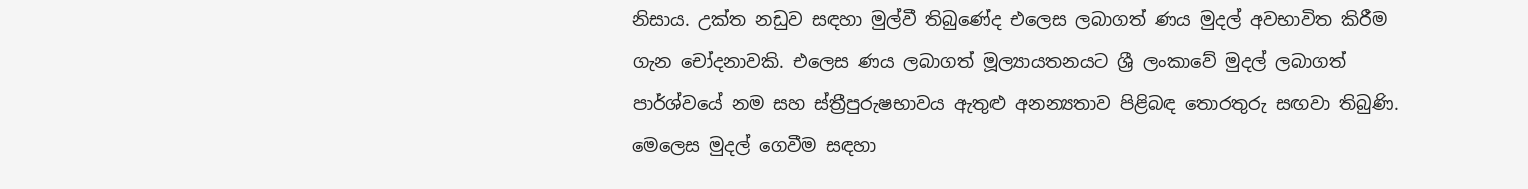නිසාය. උක්ත නඩුව සඳහා මුල්වී තිබුණේද එලෙස ලබාගත් ණය මුදල් අවභාවිත කිරීම ගැන චෝදනාවකි. එලෙස ණය ලබාගත් මූල්‍යායතනයට ශ්‍රී ලංකාවේ මුදල් ලබාගත් පාර්ශ්වයේ නම සහ ස්ත්‍රීපුරුෂභාවය ඇතුළු අනන්‍යතාව පිළිබඳ තොරතුරු සඟවා තිබුණි. මෙලෙස මුදල් ගෙවීම සඳහා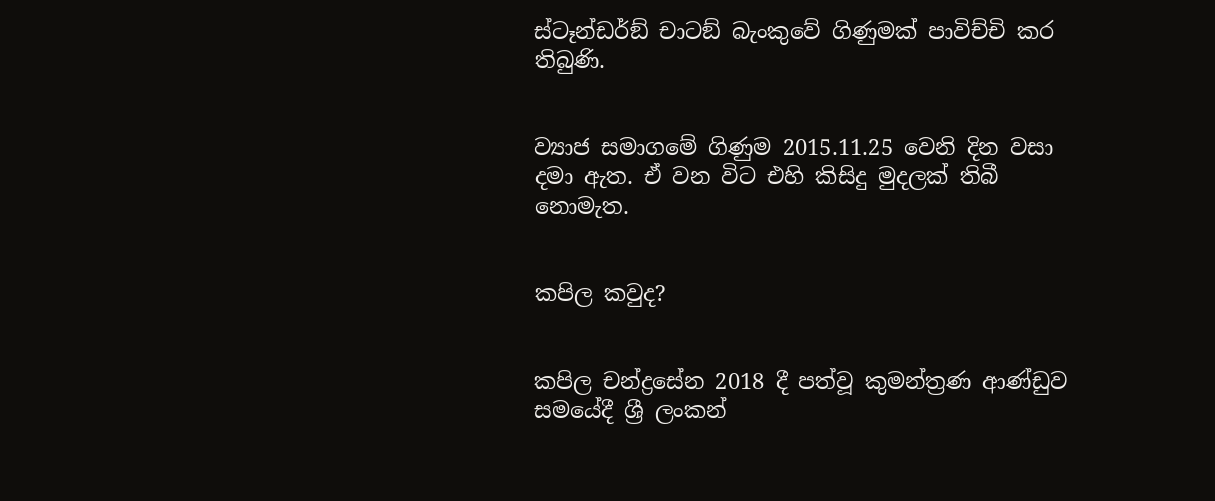ස්ටෑන්ඩර්ඞ් චාටඞ් බැංකුවේ ගිණුමක් පාවිච්චි කර තිබුණි.


ව්‍යාජ සමාගමේ ගිණුම 2015.11.25 වෙනි දින වසා දමා ඇත. ඒ වන විට එහි කිසිදු මුදලක් තිබී නොමැත.


කපිල කවුද?


කපිල චන්ද්‍රසේන 2018 දී පත්වූ කුමන්ත්‍රණ ආණ්ඩුව සමයේදී ශ්‍රී ලංකන්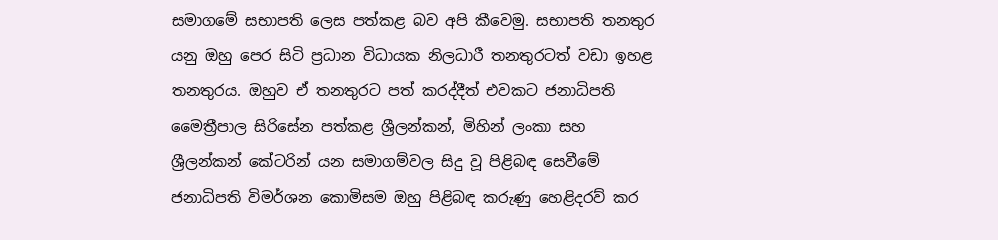සමාගමේ සභාපති ලෙස පත්කළ බව අපි කීවෙමු. සභාපති තනතුර යනු ඔහු පෙර සිටි ප්‍රධාන විධායක නිලධාරී තනතුරටත් වඩා ඉහළ තනතුරය. ඔහුව ඒ තනතුරට පත් කරද්දීත් එවකට ජනාධිපති මෛත්‍රීපාල සිරිසේන පත්කළ ශ්‍රීලන්කන්, මිහින් ලංකා සහ ශ්‍රීලන්කන් කේටරින් යන සමාගම්වල සිදු වූ පිළිබඳ සෙවීමේ ජනාධිපති විමර්ශන කොමිසම ඔහු පිළිබඳ කරුණු හෙළිදරව් කර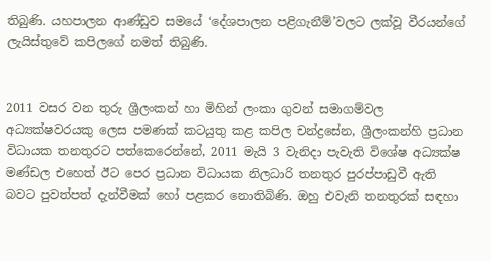තිබුණි. යහපාලන ආණ්ඩුව සමයේ ‘දේශපාලන පළිගැනීම්’වලට ලක්වූ වීරයන්ගේ ලැයිස්තුවේ කපිලගේ නමත් තිබුණි.


2011 වසර වන තුරු ශ්‍රීලංකන් හා මිහින් ලංකා ගුවන් සමාගම්වල අධ්‍යක්ෂවරයකු ලෙස පමණක් කටයුතු කළ කපිල චන්ද්‍රසේන, ශ්‍රීලංකන්හි ප්‍රධාන විධායක තනතුරට පත්කෙරෙන්නේ, 2011 මැයි 3 වැනිදා පැවැති විශේෂ අධ්‍යක්ෂ මණ්ඩල එහෙත් ඊට පෙර ප්‍රධාන විධායක නිලධාරි තනතුර පුරප්පාඩුවී ඇති බවට පුවත්පත් දැන්වීමක් හෝ පළකර නොතිබිණි. ඔහු එවැනි තනතුරක් සඳහා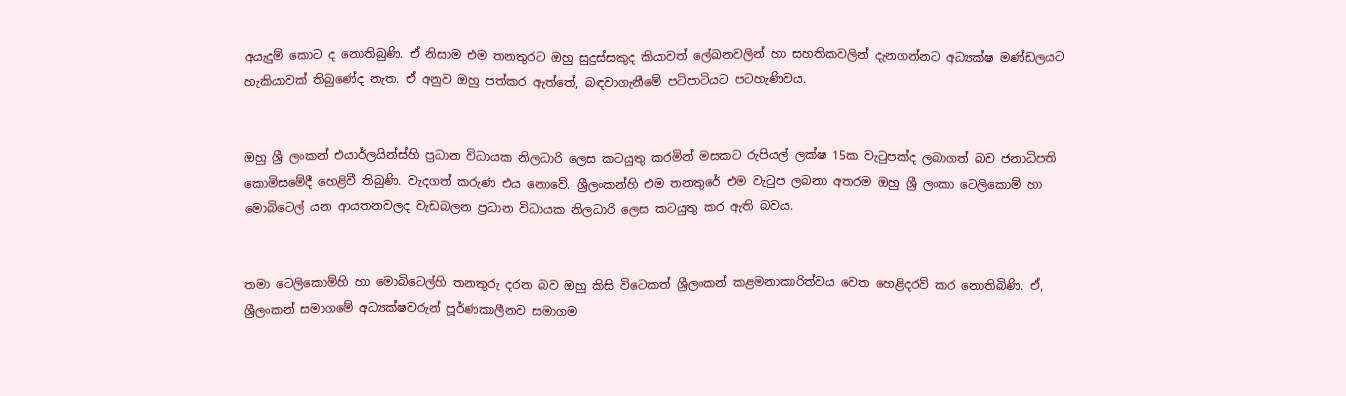අයැදුම් කොට ද නොතිබුණි. ඒ නිසාම එම තනතුරට ඔහු සුදුස්සකුද කියාවත් ලේඛනවලින් හා සහතිකවලින් දැනගන්නට අධ්‍යක්ෂ මණ්ඩලයට හැකියාවක් තිබුණේද නැත. ඒ අනුව ඔහු පත්කර ඇත්තේ, බඳවාගැනීමේ පටිපාටියට පටහැණිවය.


ඔහු ශ්‍රී ලංකන් එයාර්ලයින්ස්හි ප්‍රධාන විධායක නිලධාරි ලෙස කටයුතු කරමින් මසකට රුපියල් ලක්ෂ 15ක වැටුපක්ද ලබාගත් බව ජනාධිපති කොමිසමේදී හෙළිවී තිබුණි. වැදගත් කරුණ එය නොවේ. ශ්‍රීලංකන්හි එම තනතුරේ එම වැටුප ලබනා අතරම ඔහු ශ්‍රී ලංකා ටෙලිකොම් හා මොබිටෙල් යන ආයතනවලද වැඩබලන ප්‍රධාන විධායක නිලධාරි ලෙස කටයුතු කර ඇති බවය.


තමා ටෙලිකොම්හි හා මොබිටෙල්හි තනතුරු දරන බව ඔහු කිසි විටෙකත් ශ්‍රීලංකන් කළමනාකාරිත්වය වෙත හෙළිදරව් කර නොතිබිණි. ඒ, ශ්‍රීලංකන් සමාගමේ අධ්‍යක්ෂවරුන් පූර්ණකාලීනව සමාගම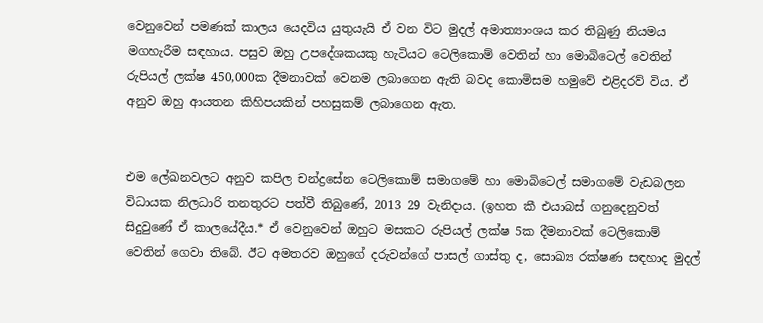වෙනුවෙන් පමණක් කාලය යෙදවිය යුතුයැයි ඒ වන විට මුදල් අමාත්‍යාංශය කර තිබුණු නියමය මගහැරීම සඳහාය. පසුව ඔහු උපදේශකයකු හැටියට ටෙලිකොම් වෙතින් හා මොබිටෙල් වෙතින් රුපියල් ලක්ෂ 450,000ක දීමනාවක් වෙනම ලබාගෙන ඇති බවද කොමිසම හමුවේ එළිදරව් විය. ඒ අනුව ඔහු ආයතන කිහිපයකින් පහසුකම් ලබාගෙන ඇත.


එම ලේඛනවලට අනුව කපිල චන්ද්‍රසේන ටෙලිකොම් සමාගමේ හා මොබිටෙල් සමාගමේ වැඩබලන විධායක නිලධාරි තනතුරට පත්වී තිබුණේ, 2013 29 වැනිදාය. (ඉහත කී එයාබස් ගනුදෙනුවත් සිදුවුණේ ඒ කාලයේදීය.* ඒ වෙනුවෙන් ඔහුට මසකට රුපියල් ලක්ෂ 5ක දීමනාවක් ටෙලිකොම් වෙතින් ගෙවා තිබේ. ඊට අමතරව ඔහුගේ දරුවන්ගේ පාසල් ගාස්තු ද, සොඛ්‍ය රක්ෂණ සඳහාද මුදල්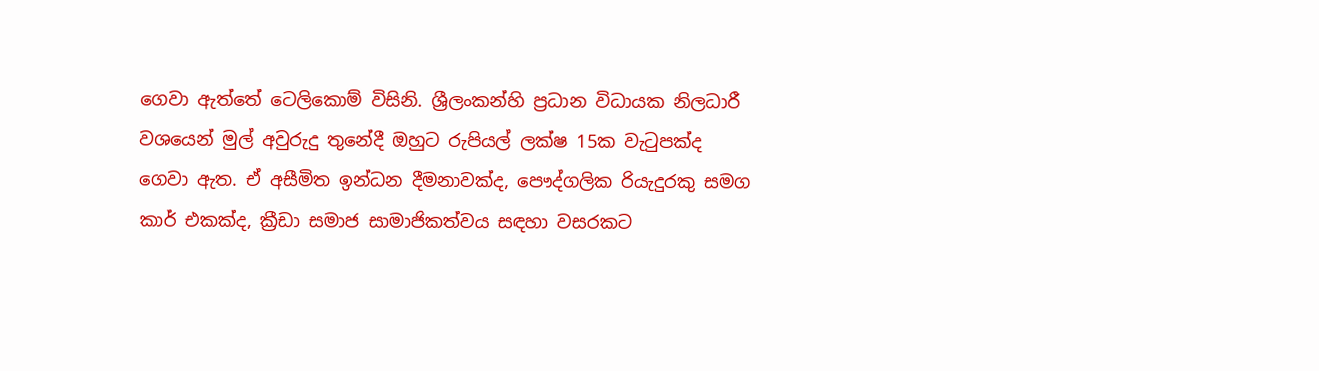ගෙවා ඇත්තේ ටෙලිකොම් විසිනි. ශ්‍රීලංකන්හි ප්‍රධාන විධායක නිලධාරී වශයෙන් මුල් අවුරුදු තුනේදී ඔහුට රුපියල් ලක්ෂ 15ක වැටුපක්ද ගෙවා ඇත. ඒ අසීමිත ඉන්ධන දීමනාවක්ද, පෞද්ගලික රියැදුරකු සමග කාර් එකක්ද, ක්‍රීඩා සමාජ සාමාජිකත්වය සඳහා වසරකට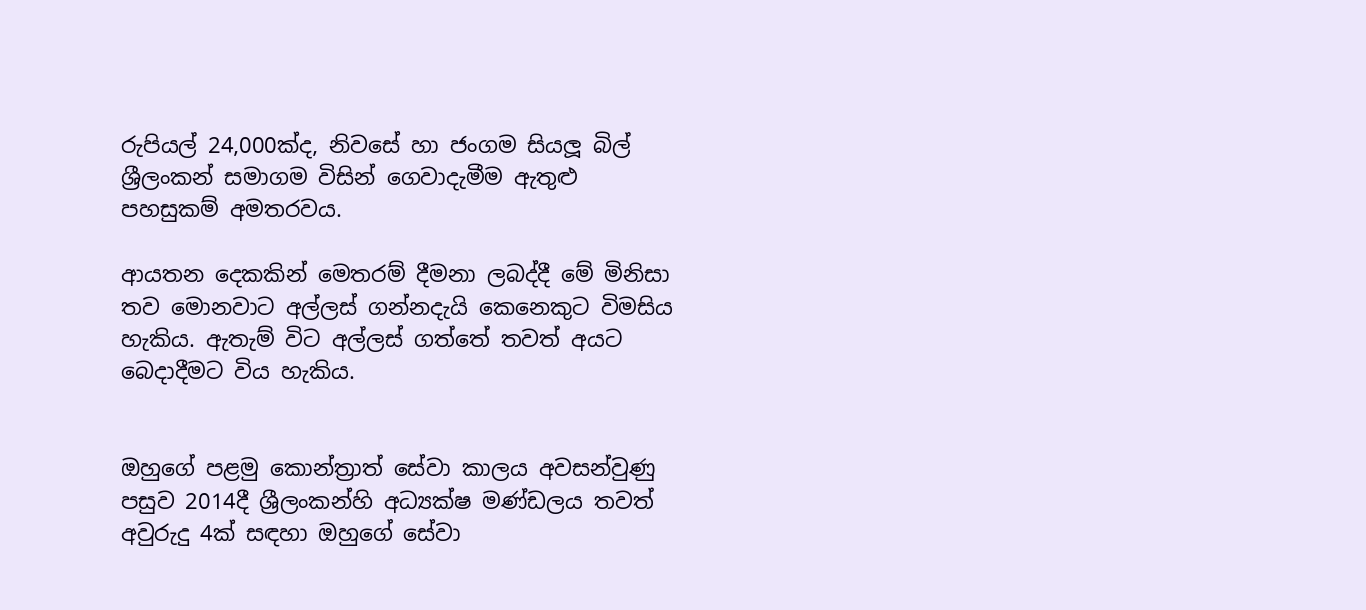රුපියල් 24,000ක්ද, නිවසේ හා ජංගම සියලූ බිල් ශ්‍රීලංකන් සමාගම විසින් ගෙවාදැමීම ඇතුළු පහසුකම් අමතරවය.

ආයතන දෙකකින් මෙතරම් දීමනා ලබද්දී මේ මිනිසා තව මොනවාට අල්ලස් ගන්නදැයි කෙනෙකුට විමසිය හැකිය. ඇතැම් විට අල්ලස් ගත්තේ තවත් අයට බෙදාදීමට විය හැකිය.


ඔහුගේ පළමු කොන්ත්‍රාත් සේවා කාලය අවසන්වුණු පසුව 2014දී ශ්‍රීලංකන්හි අධ්‍යක්ෂ මණ්ඩලය තවත් අවුරුදු 4ක් සඳහා ඔහුගේ සේවා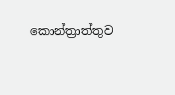කොන්ත්‍රාත්තුව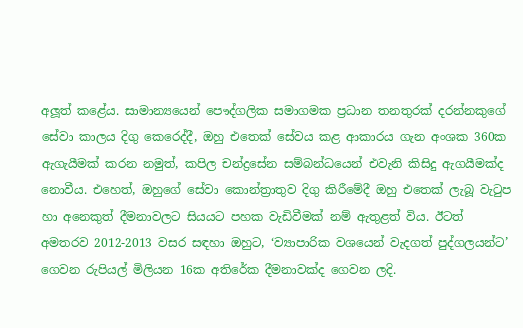අලූත් කළේය. සාමාන්‍යයෙන් පෞද්ගලික සමාගමක ප්‍රධාන තනතුරක් දරන්නකුගේ සේවා කාලය දිගු කෙරෙද්දී, ඔහු එතෙක් සේවය කළ ආකාරය ගැන අංශක 360ක ඇගැයීමක් කරන නමුත්, කපිල චන්ද්‍රසේන සම්බන්ධයෙන් එවැනි කිසිදු ඇගයීමක්ද නොවීය. එහෙත්, ඔහුගේ සේවා කොන්ත්‍රාතුව දිගු කිරීමේදී ඔහු එතෙක් ලැබූ වැටුප හා අනෙකුත් දීමනාවලට සියයට පහක වැඩිවීමක් නම් ඇතුළත් විය. ඊටත් අමතරව 2012-2013 වසර සඳහා ඔහුට, ‘ව්‍යාපාරික වශයෙන් වැදගත් පුද්ගලයන්ට’ ගෙවන රුපියල් මිලියන 16ක අතිරේක දීමනාවක්ද ගෙවන ලදි.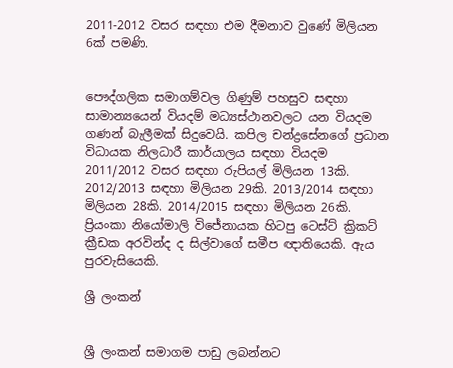2011-2012 වසර සඳහා එම දීමනාව වුණේ මිලියන 6ක් පමණි.


පෞද්ගලික සමාගම්වල ගිණුම් පහසුව සඳහා සාමාන්‍යයෙන් වියදම් මධ්‍යස්ථානවලට යන වියදම ගණන් බැලීමක් සිදුවෙයි. කපිල චන්ද්‍රසේනගේ ප්‍රධාන විධායක නිලධාරී කාර්යාලය සඳහා වියදම 2011/2012 වසර සඳහා රුපියල් මිලියන 13කි. 2012/2013 සඳහා මිලියන 29කි. 2013/2014 සඳහා මිලියන 28කි. 2014/2015 සඳහා මිලියන 26කි.
ප්‍රියංකා නියෝමාලි විජේනායක හිටපු ටෙස්ට් ක්‍රිකට් ක්‍රීඩක අරවින්ද ද සිල්වාගේ සමීප ඥාතියෙකි. ඇය පුරවැසියෙකි.

ශ්‍රී ලංකන්


ශ්‍රී ලංකන් සමාගම පාඩු ලබන්නට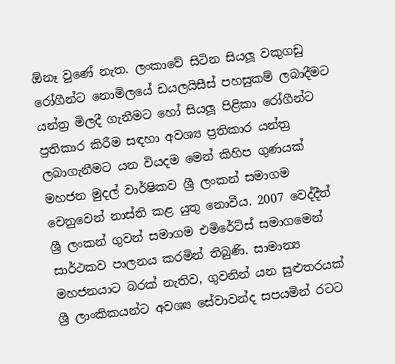ඕනෑ වුණේ නැත. ලංකාවේ සිටින සියලූ වකුගඩු රෝගීන්ට නොමිලයේ ඩයලයිසීස් පහසුකම් ලබාදීමට යන්ත්‍ර මිලදී ගැනීමට හෝ සියලූ පිළිකා රෝගීන්ට ප්‍රතිකාර කිරීම සඳහා අවශ්‍ය ප්‍රතිකාර යන්ත්‍ර ලබාගැනීමට යන වියදම මෙන් කිහිප ගුණයක් මහජන මුදල් වාර්ෂිකව ශ්‍රී ලංකන් සමාගම වෙනුවෙන් නාස්ති කළ යුතු නොවීය. 2007 වෙද්දීත් ශ්‍රී ලංකන් ගුවන් සමාගම එමිරේට්ස් සමාගමෙන් සාර්ථකව පාලනය කරමින් තිබුණි. සාමාන්‍ය මහජනයාට බරක් නැතිව, ගුවනින් යන සුළුතරයක් ශ්‍රී ලාංකිකයන්ට අවශ්‍ය සේවාවන්ද සපයමින් රටට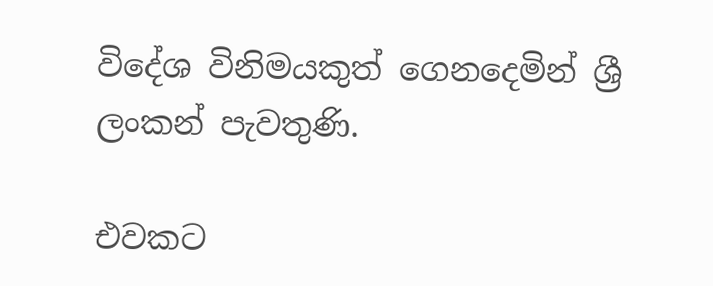විදේශ විනිමයකුත් ගෙනදෙමින් ශ්‍රී ලංකන් පැවතුණි.

එවකට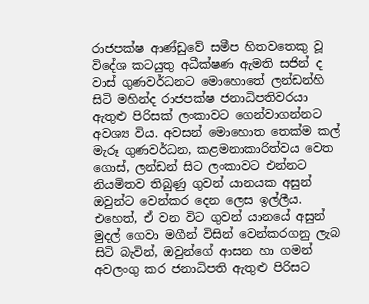රාජපක්ෂ ආණ්ඩුවේ සමීප හිතවතෙකු වූ විදේශ කටයුතු අධීක්ෂණ ඇමති සජින් ද වාස් ගුණවර්ධනට මොහොතේ ලන්ඩන්හි සිටි මහින්ද රාජපක්ෂ ජනාධිපතිවරයා ඇතුළු පිරිසක් ලංකාවට ගෙන්වාගන්නට අවශ්‍ය විය. අවසන් මොහොත තෙක්ම කල් මැරූ ගුණවර්ධන, කළමනාකාරිත්වය වෙත ගොස්, ලන්ඩන් සිට ලංකාවට එන්නට නියමිතව තිබුණු ගුවන් යානයක අසුන් ඔවුන්ට වෙන්කර දෙන ලෙස ඉල්ලීය. එහෙත්, ඒ වන විට ගුවන් යානයේ අසුන් මුදල් ගෙවා මගීන් විසින් වෙන්කරගනු ලැබ සිටි බැවින්, ඔවුන්ගේ ආසන හා ගමන් අවලංගු කර ජනාධිපති ඇතුළු පිරිසට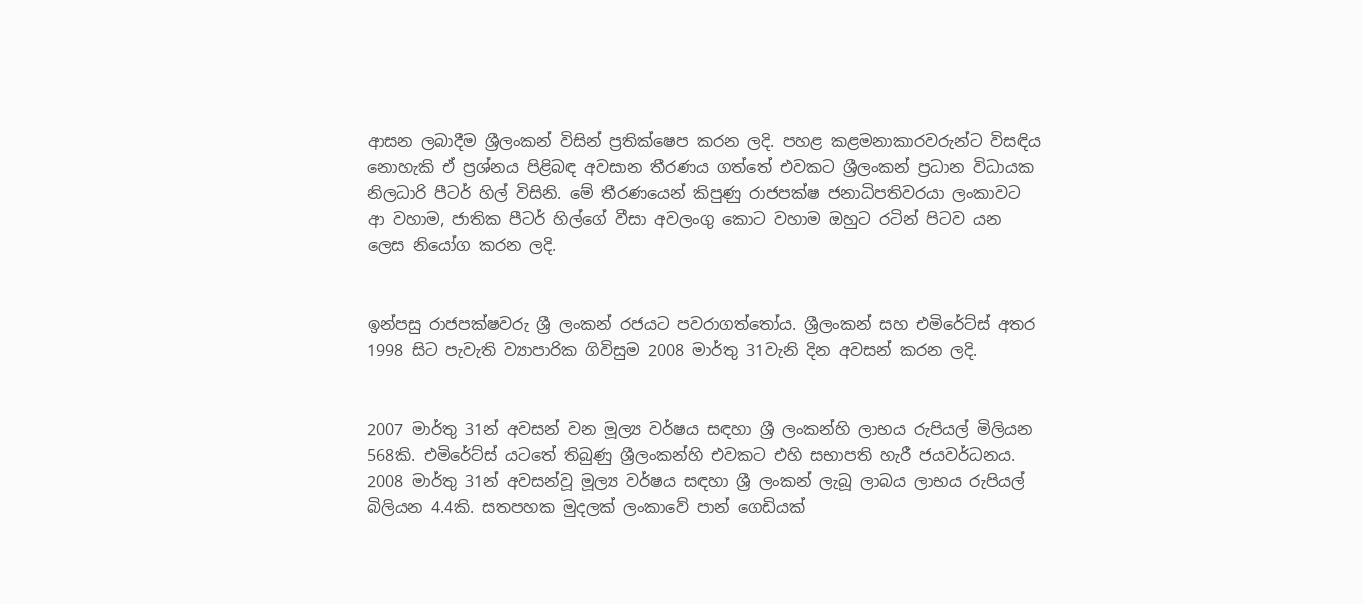ආසන ලබාදීම ශ්‍රීලංකන් විසින් ප්‍රතික්ෂෙප කරන ලදි. පහළ කළමනාකාරවරුන්ට විසඳිය නොහැකි ඒ ප්‍රශ්නය පිළිබඳ අවසාන තීරණය ගත්තේ එවකට ශ්‍රීලංකන් ප්‍රධාන විධායක නිලධාරි පීටර් හිල් විසිනි. මේ තීරණයෙන් කිපුණු රාජපක්ෂ ජනාධිපතිවරයා ලංකාවට ආ වහාම, ජාතික පීටර් හිල්ගේ වීසා අවලංගු කොට වහාම ඔහුට රටින් පිටව යන ලෙස නියෝග කරන ලදි.


ඉන්පසු රාජපක්ෂවරු ශ්‍රී ලංකන් රජයට පවරාගත්තෝය. ශ්‍රීලංකන් සහ එමිරේට්ස් අතර 1998 සිට පැවැති ව්‍යාපාරික ගිවිසුම 2008 මාර්තු 31වැනි දින අවසන් කරන ලදි.


2007 මාර්තු 31න් අවසන් වන මූල්‍ය වර්ෂය සඳහා ශ්‍රී ලංකන්හි ලාභය රුපියල් මිලියන 568කි. එමිරේට්ස් යටතේ තිබුණු ශ්‍රීලංකන්හි එවකට එහි සභාපති හැරී ජයවර්ධනය. 2008 මාර්තු 31න් අවසන්වූ මූල්‍ය වර්ෂය සඳහා ශ්‍රී ලංකන් ලැබූ ලාබය ලාභය රුපියල් බිලියන 4.4කි. සතපහක මුදලක් ලංකාවේ පාන් ගෙඩියක්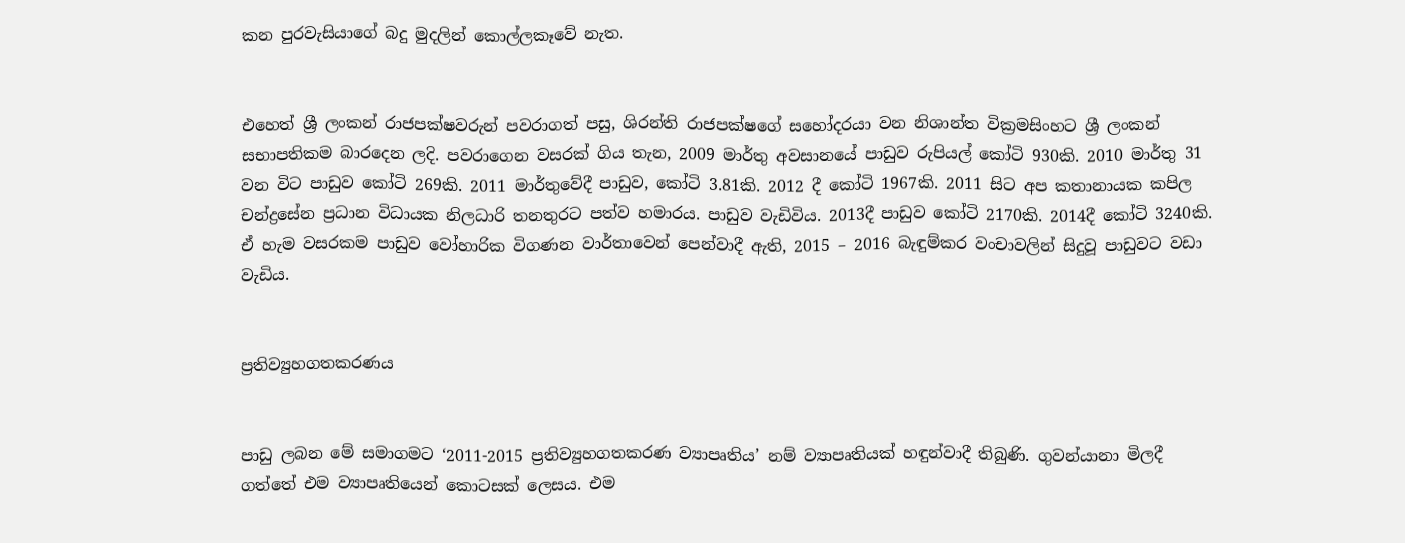කන පුරවැසියාගේ බදු මුදලින් කොල්ලකෑවේ නැත.


එහෙත් ශ්‍රී ලංකන් රාජපක්ෂවරුන් පවරාගත් පසු, ශිරන්ති රාජපක්ෂගේ සහෝදරයා වන නිශාන්ත වික්‍රමසිංහට ශ්‍රී ලංකන් සභාපතිකම බාරදෙන ලදි. පවරාගෙන වසරක් ගිය තැන, 2009 මාර්තු අවසානයේ පාඩුව රුපියල් කෝටි 930කි. 2010 මාර්තු 31 වන විට පාඩුව කෝටි 269කි. 2011 මාර්තුවේදී පාඩුව, කෝටි 3.81කි. 2012 දී කෝටි 1967කි. 2011 සිට අප කතානායක කපිල චන්ද්‍රසේන ප්‍රධාන විධායක නිලධාරි තනතුරට පත්ව හමාරය. පාඩුව වැඩිවිය. 2013දී පාඩුව කෝටි 2170කි. 2014දී කෝටි 3240කි. ඒ හැම වසරකම පාඩුව වෝහාරික විගණන වාර්තාවෙන් පෙන්වාදී ඇති, 2015 – 2016 බැඳුම්කර වංචාවලින් සිදුවූ පාඩුවට වඩා වැඩිය.


ප්‍රතිව්‍යුහගතකරණය


පාඩු ලබන මේ සමාගමට ‘2011-2015 ප්‍රතිව්‍යුහගතකරණ ව්‍යාපෘතිය’ නම් ව්‍යාපෘතියක් හඳුන්වාදී තිබුණි. ගුවන්යානා මිලදී ගත්තේ එම ව්‍යාපෘතියෙන් කොටසක් ලෙසය. එම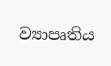ව්‍යාපෘතිය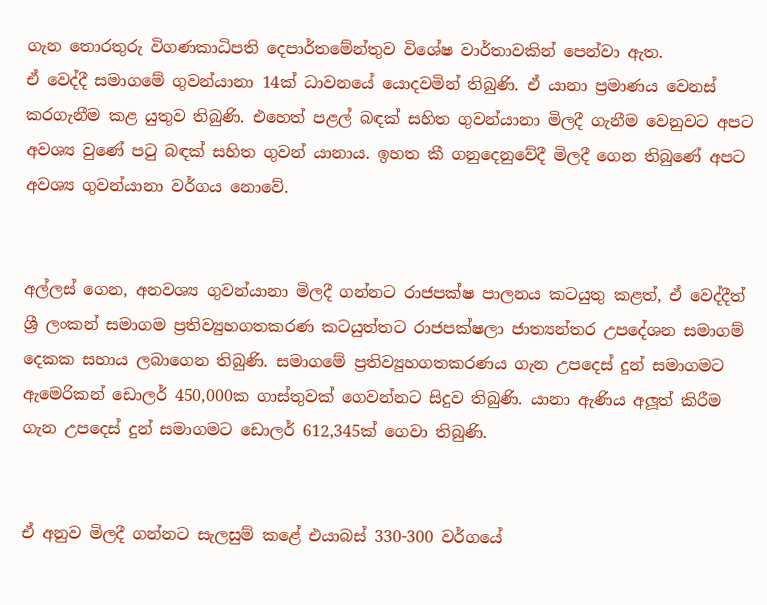ගැන තොරතුරු විගණකාධිපති දෙපාර්තමේන්තුව විශේෂ වාර්තාවකින් පෙන්වා ඇත.
ඒ වෙද්දී සමාගමේ ගුවන්යානා 14ක් ධාවනයේ යොදවමින් තිබුණි. ඒ යානා ප්‍රමාණය වෙනස් කරගැනීම කළ යුතුව තිබුණි. එහෙත් පළල් බඳක් සහිත ගුවන්යානා මිලදී ගැනීම වෙනුවට අපට අවශ්‍ය වුණේ පටු බඳක් සහිත ගුවන් යානාය. ඉහත කී ගනුදෙනුවේදී මිලදී ගෙන තිබුණේ අපට අවශ්‍ය ගුවන්යානා වර්ගය නොවේ.


අල්ලස් ගෙන, අනවශ්‍ය ගුවන්යානා මිලදී ගන්නට රාජපක්ෂ පාලනය කටයුතු කළත්, ඒ වෙද්දීත් ශ්‍රී ලංකන් සමාගම ප්‍රතිව්‍යුහගතකරණ කටයුත්තට රාජපක්ෂලා ජාත්‍යන්තර උපදේශන සමාගම් දෙකක සහාය ලබාගෙන තිබුණි. සමාගමේ ප්‍රතිව්‍යුහගතකරණය ගැන උපදෙස් දුන් සමාගමට ඇමෙරිකන් ඩොලර් 450,000ක ගාස්තුවක් ගෙවන්නට සිදුව තිබුණි. යානා ඇණිය අලූත් කිරීම ගැන උපදෙස් දුන් සමාගමට ඩොලර් 612,345ක් ගෙවා තිබුණි.


ඒ අනුව මිලදී ගන්නට සැලසුම් කළේ එයාබස් 330-300 වර්ගයේ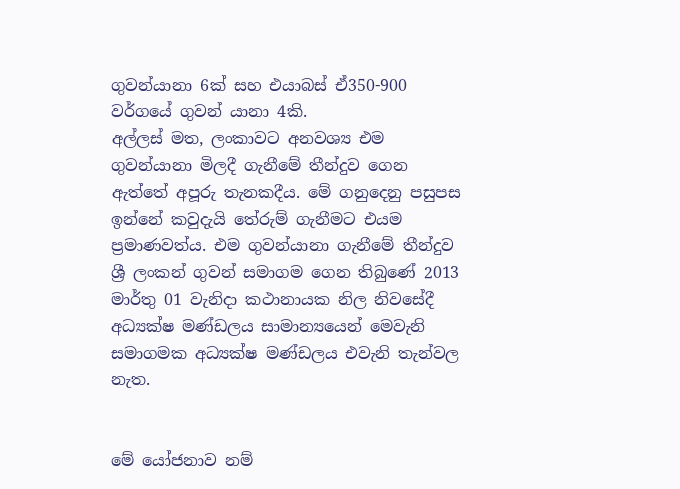ගුවන්යානා 6ක් සහ එයාබස් ඒ350-900 වර්ගයේ ගුවන් යානා 4කි.
අල්ලස් මත, ලංකාවට අනවශ්‍ය එම ගුවන්යානා මිලදී ගැනීමේ තීන්දුව ගෙන ඇත්තේ අපූරු තැනකදීය. මේ ගනුදෙනු පසුපස ඉන්නේ කවුදැයි තේරුම් ගැනීමට එයම ප්‍රමාණවත්ය. එම ගුවන්යානා ගැනීමේ තීන්දුව ශ්‍රී ලංකන් ගුවන් සමාගම ගෙන තිබුණේ 2013 මාර්තු 01 වැනිදා කථානායක නිල නිවසේදී අධ්‍යක්ෂ මණ්ඩලය සාමාන්‍යයෙන් මෙවැනි සමාගමක අධ්‍යක්ෂ මණ්ඩලය එවැනි තැන්වල නැත.


මේ යෝජනාව නම්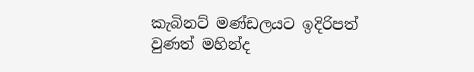කැබිනට් මණ්ඩලයට ඉදිරිපත් වුණත් මහින්ද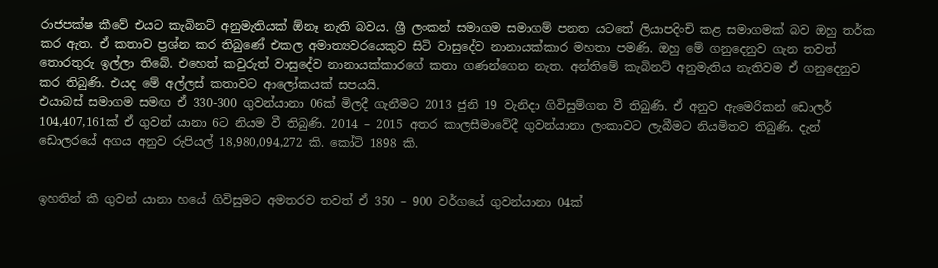රාජපක්ෂ කීවේ එයට කැබිනට් අනුමැතියක් ඕනෑ නැති බවය. ශ්‍රී ලංකන් සමාගම සමාගම් පනත යටතේ ලියාපදිංචි කළ සමාගමක් බව ඔහු තර්ක කර ඇත. ඒ කතාව ප්‍රශ්න කර තිබුණේ එකල අමාත්‍යවරයෙකුව සිටි වාසුදේව නානායක්කාර මහතා පමණි. ඔහු මේ ගනුදෙනුව ගැන තවත් තොරතුරු ඉල්ලා තිබේ. එහෙත් කවුරුත් වාසුදේව නානායක්කාරගේ කතා ගණන්ගෙන නැත. අන්තිමේ කැබිනට් අනුමැතිය නැතිවම ඒ ගනුදෙනුව කර තිබුණි. එයද මේ අල්ලස් කතාවට ආලෝකයක් සපයයි.
එයාබස් සමාගම සමඟ ඒ 330-300 ගුවන්යානා 06ක් මිලදී ගැනීමට 2013 ජුනි 19 වැනිදා ගිවිසුම්ගත වී තිබුණි. ඒ අනුව ඇමෙරිකන් ඩොලර් 104,407,161ක් ඒ ගුවන් යානා 6ට නියම වී තිබුණි. 2014 – 2015 අතර කාලසීමාවේදී ගුවන්යානා ලංකාවට ලැබීමට නියමිතව තිබුණි. දැන් ඩොලරයේ අගය අනුව රුපියල් 18,980,094,272 කි. කෝටි 1898 කි.


ඉහතින් කී ගුවන් යානා හයේ ගිවිසුමට අමතරව තවත් ඒ 350 – 900 වර්ගයේ ගුවන්යානා 04ක්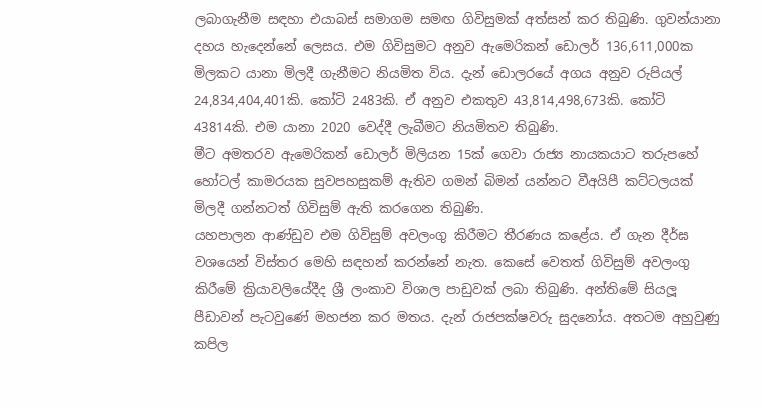ලබාගැනීම සඳහා එයාබස් සමාගම සමඟ ගිවිසුමක් අත්සන් කර තිබුණි. ගුවන්යානා දහය හැදෙන්නේ ලෙසය. එම ගිවිසුමට අනුව ඇමෙරිකන් ඩොලර් 136,611,000ක මිලකට යානා මිලදී ගැනීමට නියමිත විය. දැන් ඩොලරයේ අගය අනුව රුපියල් 24,834,404,401කි. කෝටි 2483කි. ඒ අනුව එකතුව 43,814,498,673කි. කෝටි 43814කි. එම යානා 2020 වෙද්දී ලැබීමට නියමිතව තිබුණි.
මීට අමතරව ඇමෙරිකන් ඩොලර් මිලියන 15ක් ගෙවා රාජ්‍ය නායකයාට තරුපහේ හෝටල් කාමරයක සුවපහසුකම් ඇතිව ගමන් බිමන් යන්නට වීඅයිපී කට්ටලයක් මිලදී ගන්නටත් ගිවිසුම් ඇති කරගෙන තිබුණි.
යහපාලන ආණ්ඩුව එම ගිවිසුම් අවලංගු කිරීමට තීරණය කළේය. ඒ ගැන දීර්ඝ වශයෙන් විස්තර මෙහි සඳහන් කරන්නේ නැත. කෙසේ වෙතත් ගිවිසුම් අවලංගු කිරීමේ ක්‍රියාවලියේදීද ශ්‍රී ලංකාව විශාල පාඩුවක් ලබා තිබුණි. අන්තිමේ සියලූ පීඩාවන් පැටවුණේ මහජන කර මතය. දැන් රාජපක්ෂවරු සුදනෝය. අතටම අහුවුණු කපිල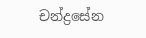චන්ද්‍රසේන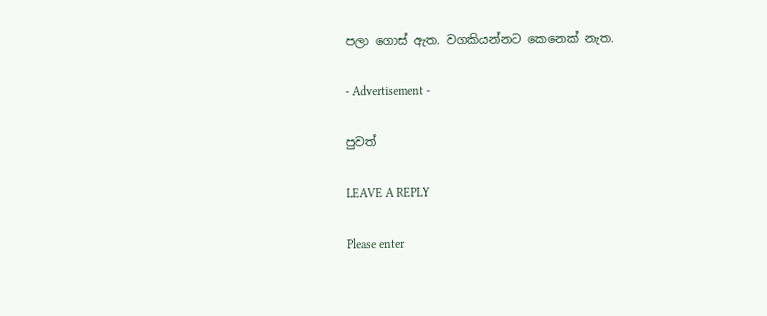පලා ගොස් ඇත. වගකියන්නට කෙනෙක් නැත.

- Advertisement -

පුවත්

LEAVE A REPLY

Please enter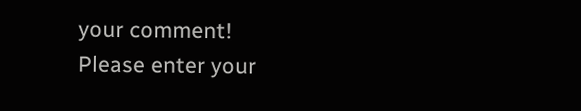your comment!
Please enter your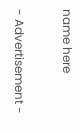name here

- Advertisement -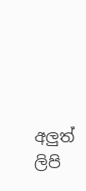අලුත් ලිපි